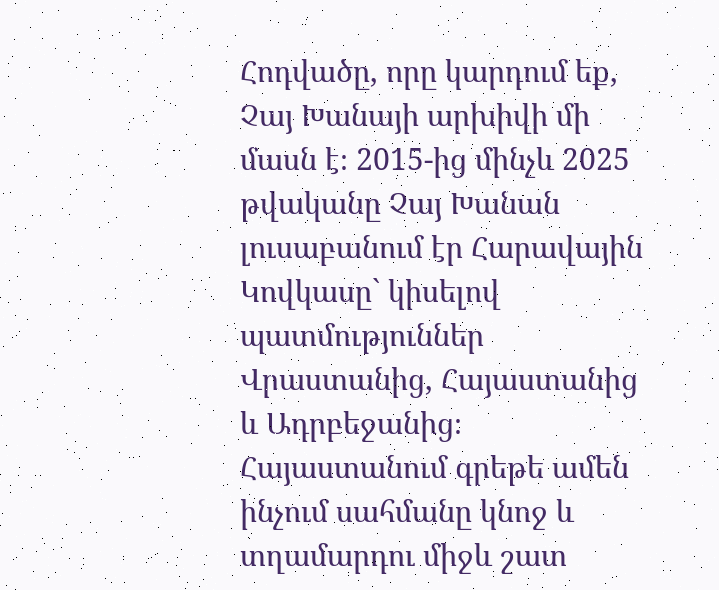Հոդվածը, որը կարդում եք, Չայ Խանայի արխիվի մի մասն է։ 2015-ից մինչև 2025 թվականը Չայ Խանան լուսաբանում էր Հարավային Կովկասը` կիսելով պատմություններ Վրաստանից, Հայաստանից և Ադրբեջանից։
Հայաստանում գրեթե ամեն ինչում սահմանը կնոջ և տղամարդու միջև շատ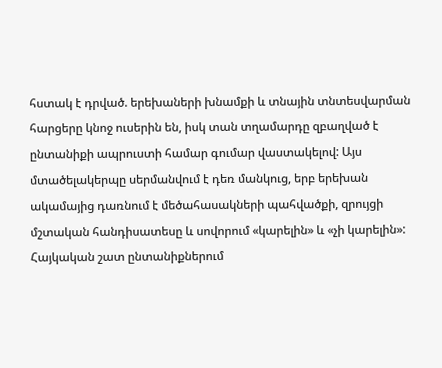հստակ է դրված. երեխաների խնամքի և տնային տնտեսվարման հարցերը կնոջ ուսերին են, իսկ տան տղամարդը զբաղված է ընտանիքի ապրուստի համար գումար վաստակելով: Այս մտածելակերպը սերմանվում է դեռ մանկուց, երբ երեխան ակամայից դառնում է մեծահասակների պահվածքի, զրույցի մշտական հանդիսատեսը և սովորում «կարելին» և «չի կարելին»: Հայկական շատ ընտանիքներում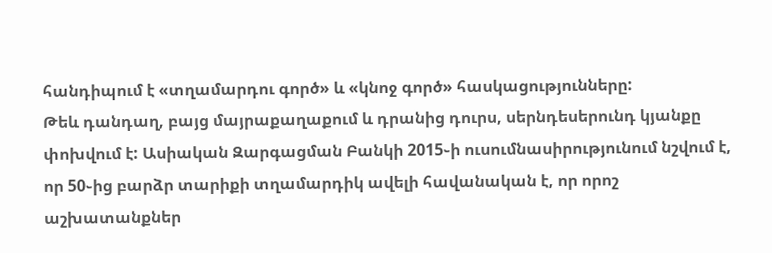հանդիպում է «տղամարդու գործ» և «կնոջ գործ» հասկացությունները:
Թեև դանդաղ, բայց մայրաքաղաքում և դրանից դուրս, սերնդեսերունդ կյանքը փոխվում է: Ասիական Զարգացման Բանկի 2015֊ի ուսումնասիրությունում նշվում է, որ 50֊ից բարձր տարիքի տղամարդիկ ավելի հավանական է, որ որոշ աշխատանքներ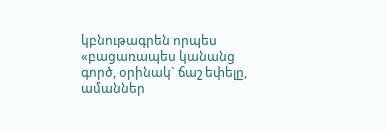կբնութագրեն որպես «բացառապես կանանց գործ, օրինակ` ճաշ եփելը, ամաններ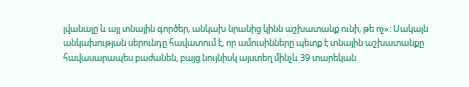լվանալը և այլ տնային գործեր, անկախ նրանից կինն աշխատանք ունի, թե ոչ»։ Սակայն անկախության սերունդը հավատում է, որ ամուսինները պետք է տնային աշխատանքը հավասարապես բաժանեն, բայց նույնիսկ այստեղ մինչև 39 տարեկան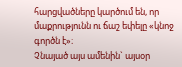հարցվածները կարծում են, որ մաքրությունն ու ճաշ եփելը «կնոջ գործն է»։
Չնայած այս ամենին` այսօր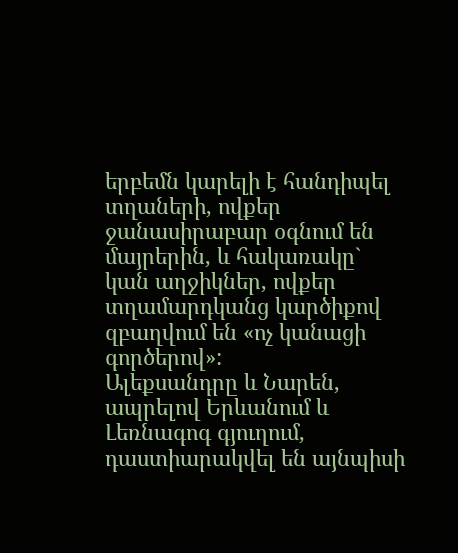երբեմն կարելի է հանդիպել տղաների, ովքեր ջանասիրաբար օգնում են մայրերին, և հակառակը` կան աղջիկներ, ովքեր տղամարդկանց կարծիքով զբաղվում են «ոչ կանացի գործերով»:
Ալեքսանդրը և Նարեն, ապրելով Երևանում և Լեռնագոգ գյուղում, դաստիարակվել են այնպիսի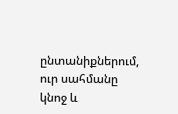ընտանիքներում, ուր սահմանը կնոջ և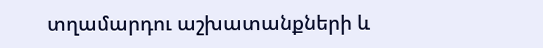տղամարդու աշխատանքների և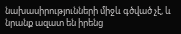նախասիրությունների միջև գծված չէ, և նրանք ազատ են իրենց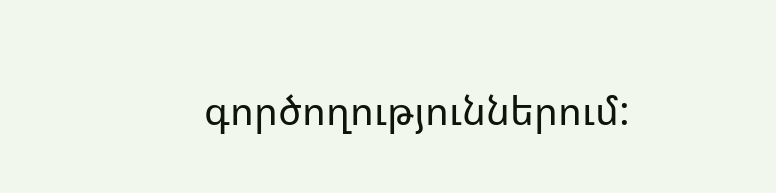գործողություններում: